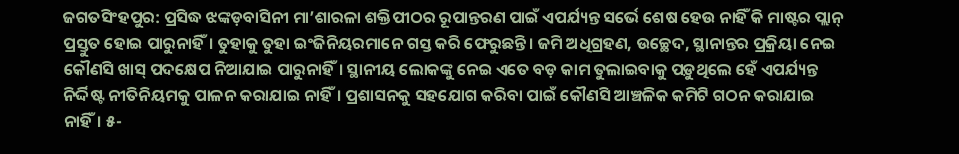ଜଗତସିଂହପୁର: ପ୍ରସିଦ୍ଧ ଝଙ୍କଡ଼ବାସିନୀ ମା’ଶାରଳା ଶକ୍ତିପୀଠର ରୂପାନ୍ତରଣ ପାଇଁ ଏପର୍ଯ୍ୟନ୍ତ ସର୍ଭେ ଶେଷ ହେଉ ନାହିଁ କି ମାଷ୍ଟର ପ୍ଲାନ୍ ପ୍ରସ୍ତୁତ ହୋଇ ପାରୁନାହିଁ। ତୁହାକୁ ତୁହା ଇଂଜିନିୟରମାନେ ଗସ୍ତ କରି ଫେରୁଛନ୍ତି। ଜମି ଅଧିଗ୍ରହଣ, ଉଚ୍ଛେଦ, ସ୍ଥାନାନ୍ତର ପ୍ରକ୍ରିୟା ନେଇ କୌଣସି ଖାସ୍ ପଦକ୍ଷେପ ନିଆଯାଇ ପାରୁନାହିଁ। ସ୍ଥାନୀୟ ଲୋକଙ୍କୁ ନେଇ ଏତେ ବଡ଼ କାମ ତୁଲାଇବାକୁ ପଡ଼ୁଥିଲେ ହେଁ ଏପର୍ଯ୍ୟନ୍ତ ନିର୍ଦ୍ଦିଷ୍ଟ ନୀତିନିୟମକୁ ପାଳନ କରାଯାଇ ନାହିଁ। ପ୍ରଶାସନକୁ ସହଯୋଗ କରିବା ପାଇଁ କୌଣସି ଆଞ୍ଚଳିକ କମିଟି ଗଠନ କରାଯାଇ ନାହିଁ। ୫-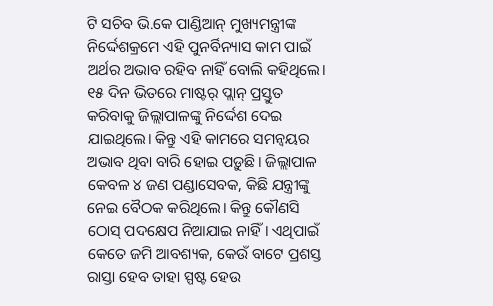ଟି ସଚିବ ଭି.କେ ପାଣ୍ଡିଆନ୍ ମୁଖ୍ୟମନ୍ତ୍ରୀଙ୍କ ନିର୍ଦ୍ଦେଶକ୍ରମେ ଏହି ପୁନର୍ବିନ୍ୟାସ କାମ ପାଇଁ ଅର୍ଥର ଅଭାବ ରହିବ ନାହିଁ ବୋଲି କହିଥିଲେ। ୧୫ ଦିନ ଭିତରେ ମାଷ୍ଟର୍ ପ୍ଲାନ୍ ପ୍ରସ୍ତୁତ କରିବାକୁ ଜିଲ୍ଲାପାଳଙ୍କୁ ନିର୍ଦ୍ଦେଶ ଦେଇ ଯାଇଥିଲେ। କିନ୍ତୁ ଏହି କାମରେ ସମନ୍ବୟର ଅଭାବ ଥିବା ବାରି ହୋଇ ପଡ଼ୁଛି। ଜିଲ୍ଲାପାଳ କେବଳ ୪ ଜଣ ପଣ୍ଡାସେବକ, କିଛି ଯନ୍ତ୍ରୀଙ୍କୁ ନେଇ ବୈଠକ କରିଥିଲେ। କିନ୍ତୁ କୌଣସି ଠୋସ୍ ପଦକ୍ଷେପ ନିଆଯାଇ ନାହିଁ। ଏଥିପାଇଁ କେତେ ଜମି ଆବଶ୍ୟକ, କେଉଁ ବାଟେ ପ୍ରଶସ୍ତ ରାସ୍ତା ହେବ ତାହା ସ୍ପଷ୍ଟ ହେଉ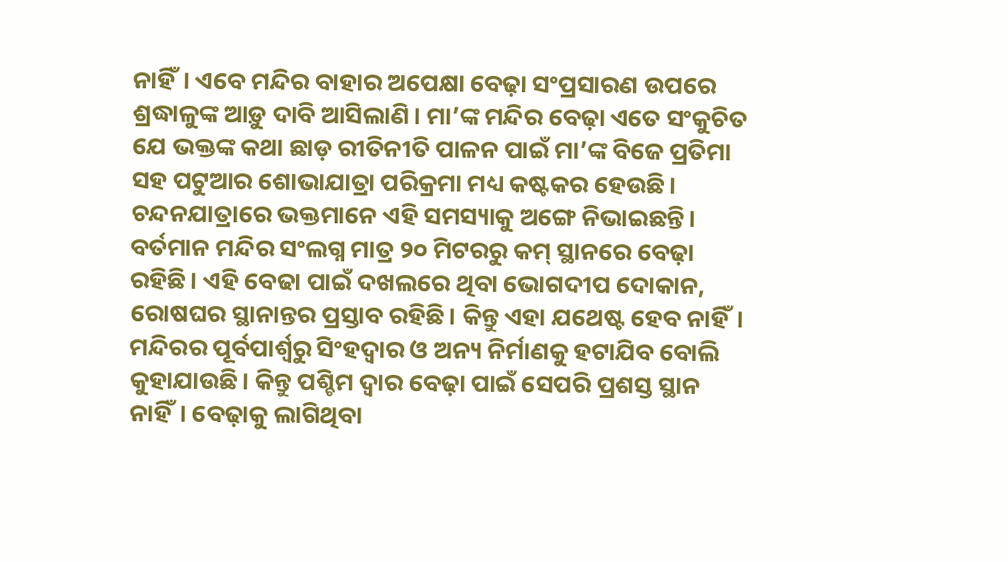ନାହିଁ। ଏବେ ମନ୍ଦିର ବାହାର ଅପେକ୍ଷା ବେଢ଼ା ସଂପ୍ରସାରଣ ଉପରେ ଶ୍ରଦ୍ଧାଳୁଙ୍କ ଆଡ଼ୁ ଦାବି ଆସିଲାଣି। ମା’ଙ୍କ ମନ୍ଦିର ବେଢ଼ା ଏତେ ସଂକୁଚିତ ଯେ ଭକ୍ତଙ୍କ କଥା ଛାଡ଼ ରୀତିନୀତି ପାଳନ ପାଇଁ ମା’ଙ୍କ ବିଜେ ପ୍ରତିମା ସହ ପଟୁଆର ଶୋଭାଯାତ୍ରା ପରିକ୍ରମା ମଧ୍ୟ କଷ୍ଟକର ହେଉଛି।
ଚନ୍ଦନଯାତ୍ରାରେ ଭକ୍ତମାନେ ଏହି ସମସ୍ୟାକୁ ଅଙ୍ଗେ ନିଭାଇଛନ୍ତି। ବର୍ତମାନ ମନ୍ଦିର ସଂଲଗ୍ନ ମାତ୍ର ୨୦ ମିଟରରୁ କମ୍ ସ୍ଥାନରେ ବେଢ଼ା ରହିଛି। ଏହି ବେଢା ପାଇଁ ଦଖଲରେ ଥିବା ଭୋଗଦୀପ ଦୋକାନ, ରୋଷଘର ସ୍ଥାନାନ୍ତର ପ୍ରସ୍ତାବ ରହିଛି। କିନ୍ତୁ ଏହା ଯଥେଷ୍ଟ ହେବ ନାହିଁ। ମନ୍ଦିରର ପୂର୍ବପାର୍ଶ୍ବରୁ ସିଂହଦ୍ବାର ଓ ଅନ୍ୟ ନିର୍ମାଣକୁ ହଟାଯିବ ବୋଲି କୁହାଯାଉଛି। କିନ୍ତୁ ପଶ୍ଚିମ ଦ୍ବାର ବେଢ଼ା ପାଇଁ ସେପରି ପ୍ରଶସ୍ତ ସ୍ଥାନ ନାହିଁ। ବେଢ଼ାକୁ ଲାଗିଥିବା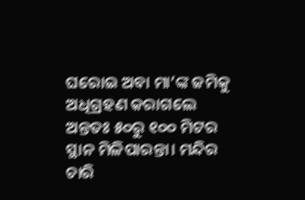ଘରୋଇ ଅବା ମା’ଙ୍କ ଜମିକୁ ଅଧିଗ୍ରହଣ କରାଗଲେ ଅନ୍ତତଃ ୫୦ରୁ ୧୦୦ ମିଟର ସ୍ଥାନ ମିଳିପାରନ୍ତା। ମନ୍ଦିର ଚାରି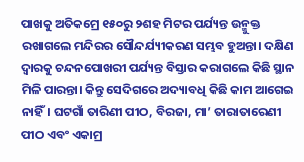ପାଖକୁ ଅତିକମ୍ରେ ୧୫୦ରୁ ୨ଶହ ମିଟର ପର୍ଯ୍ୟନ୍ତ ଉନ୍ମୁକ୍ତ ରଖାଗଲେ ମନ୍ଦିରର ସୌନ୍ଦର୍ଯ୍ୟୀକରଣ ସମ୍ଭବ ହୁଅନ୍ତା। ଦକ୍ଷିଣ ଦ୍ବାରକୁ ଚନ୍ଦନପୋଖରୀ ପର୍ଯ୍ୟନ୍ତ ବିସ୍ତାର କରାଗଲେ କିଛି ସ୍ଥାନ ମିଳି ପାରନ୍ତା। କିନ୍ତୁ ସେଦିଗରେ ଅଦ୍ୟାବଧି କିଛି କାମ ଆଗେଇ ନାହିଁ। ଘଟଗାଁ ତାରିଣୀ ପୀଠ, ବିରଜା, ମା’ ତାରାତାରେଣୀ ପୀଠ ଏବଂ ଏକାମ୍ର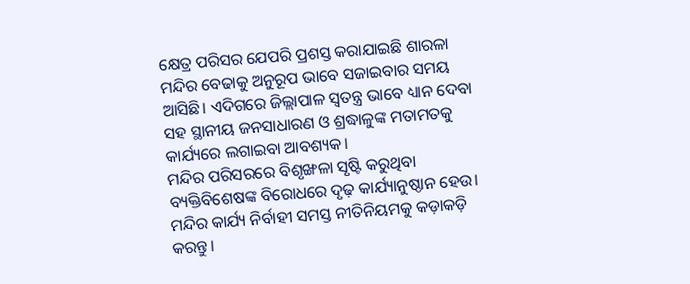କ୍ଷେତ୍ର ପରିସର ଯେପରି ପ୍ରଶସ୍ତ କରାଯାଇଛି ଶାରଳା ମନ୍ଦିର ବେଢାକୁ ଅନୁରୂପ ଭାବେ ସଜାଇବାର ସମୟ ଆସିଛି। ଏଦିଗରେ ଜିଲ୍ଲାପାଳ ସ୍ବତନ୍ତ୍ର ଭାବେ ଧ୍ୟାନ ଦେବା ସହ ସ୍ଥାନୀୟ ଜନସାଧାରଣ ଓ ଶ୍ରଦ୍ଧାଳୁଙ୍କ ମତାମତକୁ କାର୍ଯ୍ୟରେ ଲଗାଇବା ଆବଶ୍ୟକ।
ମନ୍ଦିର ପରିସରରେ ବିଶୃଙ୍ଖଳା ସୃଷ୍ଟି କରୁଥିବା ବ୍ୟକ୍ତିବିଶେଷଙ୍କ ବିରୋଧରେ ଦୃଢ଼ କାର୍ଯ୍ୟାନୁଷ୍ଠାନ ହେଉ। ମନ୍ଦିର କାର୍ଯ୍ୟ ନିର୍ବାହୀ ସମସ୍ତ ନୀତିନିୟମକୁ କଡ଼ାକଡ଼ି କରନ୍ତୁ।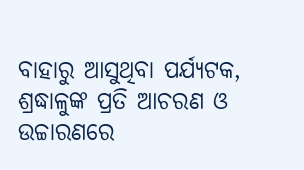ବାହାରୁ ଆସୁଥିବା ପର୍ଯ୍ୟଟକ, ଶ୍ରଦ୍ଧାଳୁଙ୍କ ପ୍ରତି ଆଚରଣ ଓ ଉଚ୍ଚାରଣରେ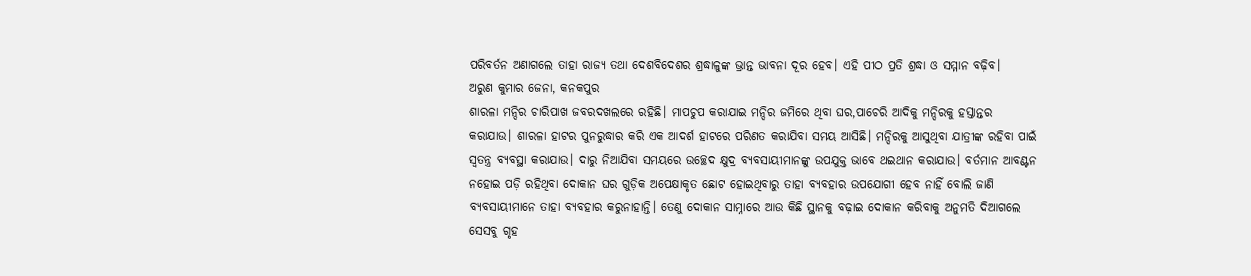ପରିବର୍ତନ ଅଣାଗଲେ ତାହା ରାଜ୍ୟ ତଥା ଦେଶବିଦେଶର ଶ୍ରଦ୍ଧାଳୁଙ୍କ ଭ୍ରାନ୍ତ ଭାବନା ଦୂର ହେବ। ଏହି ପୀଠ ପ୍ରତି ଶ୍ରଦ୍ଧା ଓ ସମ୍ମାନ ବଢ଼ିବ।
ଅରୁଣ କୁମାର ଜେନା, କନକପୁର
ଶାରଳା ମନ୍ଦିର ଚାରିପାଖ ଜବରଦଖଲରେ ରହିଛି। ମାପଚୁପ କରାଯାଇ ମନ୍ଦିର ଜମିରେ ଥିବା ଘର,ପାଚେରି ଆଦିକୁ ମନ୍ଦିରକୁ ହସ୍ତାନ୍ତର କରାଯାଉ। ଶାରଳା ହାଟର ପୁନରୁଦ୍ଧାର କରି ଏକ ଆଦର୍ଶ ହାଟରେ ପରିଣତ କରାଯିବା ସମୟ ଆସିଛି। ମନ୍ଦିରକୁ ଆସୁଥିବା ଯାତ୍ରୀଙ୍କ ରହିବା ପାଇଁ ସ୍ବତନ୍ତ୍ର ବ୍ୟବସ୍ଥା କରାଯାଉ। ଦାରୁ ନିଆଯିବା ସମୟରେ ଉଚ୍ଛେଦ କ୍ଷୁଦ୍ର ବ୍ୟବସାୟୀମାନଙ୍କୁ ଉପଯୁକ୍ତ ଭାବେ ଥଇଥାନ କରାଯାଉ। ବର୍ତମାନ ଆବଣ୍ଟନ ନହୋଇ ପଡ଼ି ରହିଥିବା ଦୋକାନ ଘର ଗୁଡ଼ିକ ଅପେକ୍ଷାକୃତ ଛୋଟ ହୋଇଥିବାରୁ ତାହା ବ୍ୟବହାର ଉପଯୋଗୀ ହେବ ନାହିଁ ବୋଲି ଜାଣି ବ୍ୟବସାୟୀମାନେ ତାହା ବ୍ୟବହାର କରୁନାହାନ୍ତି। ତେଣୁ ଦୋକାନ ସାମ୍ନାରେ ଆଉ କିଛି ସ୍ଥାନକୁ ବଢ଼ାଇ ଦୋକାନ କରିବାକୁ ଅନୁମତି ଦିଆଗଲେ ସେସବୁ ଗୃହ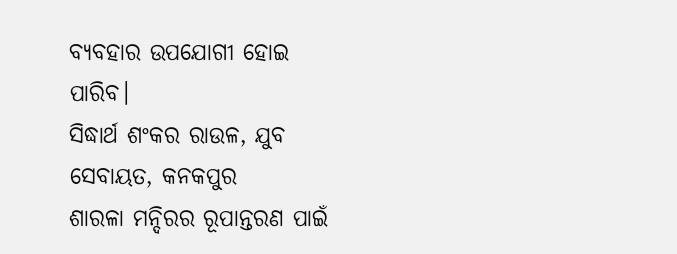ବ୍ୟବହାର ଉପଯୋଗୀ ହୋଇ ପାରିବ।
ସିଦ୍ଧାର୍ଥ ଶଂକର ରାଉଳ, ଯୁବ ସେବାୟତ, କନକପୁର
ଶାରଳା ମନ୍ଦିରର ରୂପାନ୍ତରଣ ପାଇଁ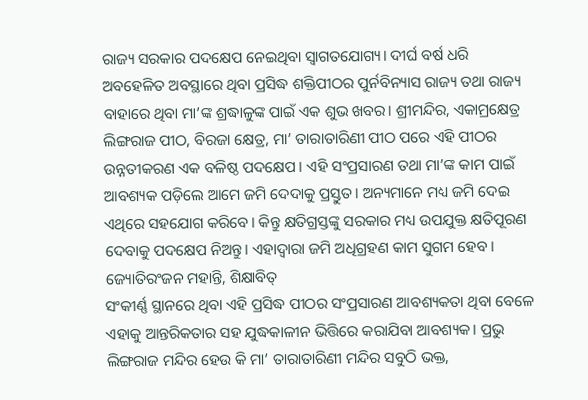ରାଜ୍ୟ ସରକାର ପଦକ୍ଷେପ ନେଇଥିବା ସ୍ବାଗତଯୋଗ୍ୟ। ଦୀର୍ଘ ବର୍ଷ ଧରି ଅବହେଳିତ ଅବସ୍ଥାରେ ଥିବା ପ୍ରସିଦ୍ଧ ଶକ୍ତିପୀଠର ପୁର୍ନବିନ୍ୟାସ ରାଜ୍ୟ ତଥା ରାଜ୍ୟ ବାହାରେ ଥିବା ମା’ଙ୍କ ଶ୍ରଦ୍ଧାଳୁଙ୍କ ପାଇଁ ଏକ ଶୁଭ ଖବର। ଶ୍ରୀମନ୍ଦିର, ଏକାମ୍ରକ୍ଷେତ୍ର ଲିଙ୍ଗରାଜ ପୀଠ, ବିରଜା କ୍ଷେତ୍ର, ମା’ ତାରାତାରିଣୀ ପୀଠ ପରେ ଏହି ପୀଠର ଉନ୍ନତୀକରଣ ଏକ ବଳିଷ୍ଠ ପଦକ୍ଷେପ। ଏହି ସଂପ୍ରସାରଣ ତଥା ମା’ଙ୍କ କାମ ପାଇଁ ଆବଶ୍ୟକ ପଡ଼ିଲେ ଆମେ ଜମି ଦେଦାକୁ ପ୍ରସ୍ତୁତ। ଅନ୍ୟମାନେ ମଧ୍ୟ ଜମି ଦେଇ ଏଥିରେ ସହଯୋଗ କରିବେ। କିନ୍ତୁ କ୍ଷତିଗ୍ରସ୍ତଙ୍କୁ ସରକାର ମଧ୍ୟ ଉପଯୁକ୍ତ କ୍ଷତିପୂରଣ ଦେବାକୁ ପଦକ୍ଷେପ ନିଅନ୍ତୁ। ଏହାଦ୍ବାରା ଜମି ଅଧିଗ୍ରହଣ କାମ ସୁଗମ ହେବ।
ଜ୍ୟୋତିରଂଜନ ମହାନ୍ତି, ଶିକ୍ଷାବିତ୍
ସଂକୀର୍ଣ୍ଣ ସ୍ଥାନରେ ଥିବା ଏହି ପ୍ରସିଦ୍ଧ ପୀଠର ସଂପ୍ରସାରଣ ଆବଶ୍ୟକତା ଥିବା ବେଳେ ଏହାକୁ ଆନ୍ତରିକତାର ସହ ଯୁଦ୍ଧକାଳୀନ ଭିତ୍ତିରେ କରାଯିବା ଆବଶ୍ୟକ। ପ୍ରଭୁ ଲିଙ୍ଗରାଜ ମନ୍ଦିର ହେଉ କି ମା’ ତାରାତାରିଣୀ ମନ୍ଦିର ସବୁଠି ଭକ୍ତ,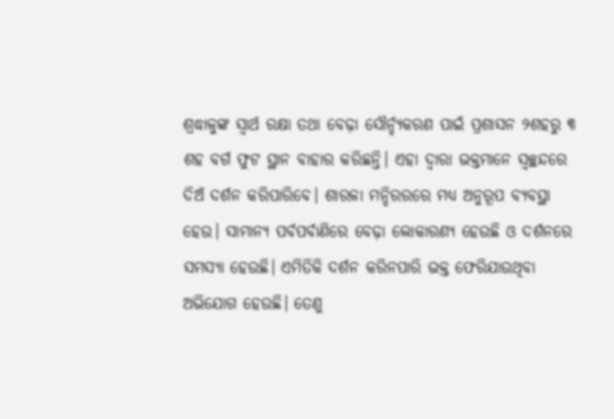ଶ୍ରଦ୍ଧାଳୁଙ୍କ ସ୍ବାର୍ଥ ରକ୍ଷା ତଥା ବେଢ଼ା ସୌର୍ନ୍ଦ୍ୟକରଣ ପାଇଁ ପ୍ରଶାସନ ୨ଶହରୁ ୩ ଶହ ବର୍ଗ ଫୁଟ ସ୍ଥାନ ବାହାର କରିଛନ୍ତି। ଏହା ଦ୍ବାରା ଭକ୍ତମାନେ ସ୍ବଚ୍ଛନ୍ଦରେ ଦିଅଁ ଦର୍ଶନ କରିପାରିବେ। ଶାରଳା ମନ୍ଦିରରରେ ମଧ୍ୟ ଅନୁରୂପ ବ୍ୟବସ୍ଥା ହେଉ। ସାମାନ୍ୟ ପର୍ବପର୍ବାଣିରେ ବେଢ଼ା ଲୋକାରଣ୍ୟ ହେଉଛି ଓ ଦର୍ଶନରେ ସମସ୍ୟା ହେଉଛି। ଏମିତିକି ଦର୍ଶନ କରିନପାରି ଭକ୍ତ ଫେରିଯାଉଥିବା ଅଭିଯୋଗ ହେଉଛି। ତେଣୁ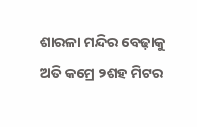ଶାରଳା ମନ୍ଦିର ବେଢ଼ାକୁ ଅତି କମ୍ରେ ୨ଶହ ମିଟର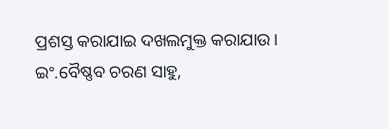ପ୍ରଶସ୍ତ କରାଯାଇ ଦଖଲମୁକ୍ତ କରାଯାଉ।
ଇଂ.ବୈଷ୍ଣବ ଚରଣ ସାହୁ,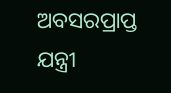ଅବସରପ୍ରାପ୍ତ ଯନ୍ତ୍ରୀ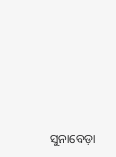ସୁନାବେଡ଼ା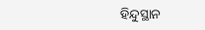ହିନ୍ଦୁସ୍ଥାନ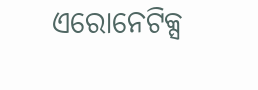ଏରୋନେଟିକ୍ସ